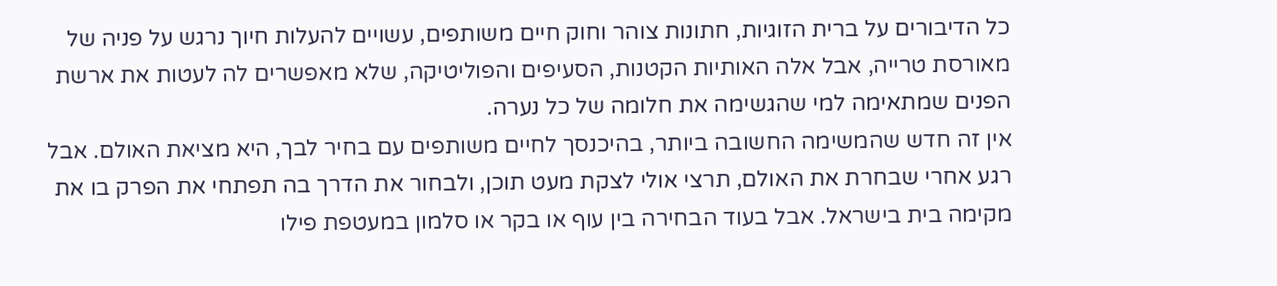כל הדיבורים על ברית הזוגיות, חתונות צוהר וחוק חיים משותפים, עשויים להעלות חיוך נרגש על פניה של מאורסת טרייה, אבל אלה האותיות הקטנות, הסעיפים והפוליטיקה, שלא מאפשרים לה לעטות את ארשת הפנים שמתאימה למי שהגשימה את חלומה של כל נערה.
אין זה חדש שהמשימה החשובה ביותר, בהיכנסך לחיים משותפים עם בחיר לבך, היא מציאת האולם. אבל רגע אחרי שבחרת את האולם, תרצי אולי לצקת מעט תוכן, ולבחור את הדרך בה תפתחי את הפרק בו את מקימה בית בישראל. אבל בעוד הבחירה בין עוף או בקר או סלמון במעטפת פילו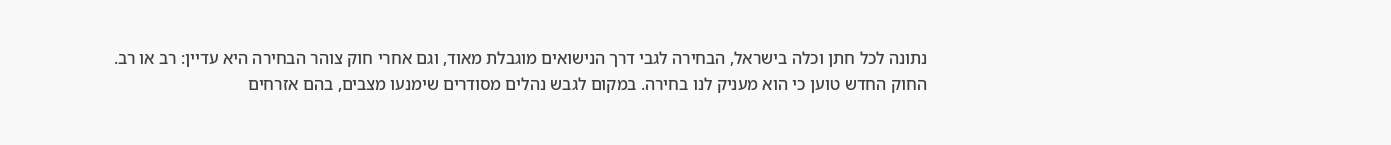נתונה לכל חתן וכלה בישראל, הבחירה לגבי דרך הנישואים מוגבלת מאוד, וגם אחרי חוק צוהר הבחירה היא עדיין: רב או רב.
החוק החדש טוען כי הוא מעניק לנו בחירה. במקום לגבש נהלים מסודרים שימנעו מצבים, בהם אזרחים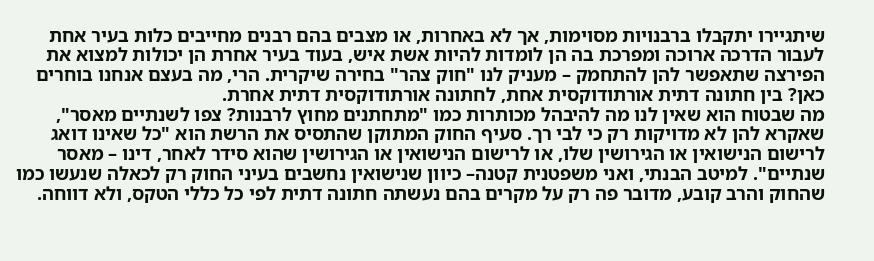שיתגיירו יתקבלו ברבנויות מסוימות, אך לא באחרות, או מצבים בהם רבנים מחייבים כלות בעיר אחת לעבור הדרכה ארוכה ומפרכת בה הן לומדות להיות אשת איש, בעוד בעיר אחרת הן יכולות למצוא את הפירצה שתאפשר להן להתחמק – מעניק לנו "חוק צהר" בחירה שיקרית. הרי, מה בעצם אנחנו בוחרים כאן? בין חתונה דתית אורתודוקסית אחת, לחתונה אורתודוקסית דתית אחרת.
מה שבטוח הוא שאין לנו מה להיבהל מכותרות כמו "מתחתנים מחוץ לרבנות? צפו לשנתיים מאסר", שאקרא להן לא מדויקות רק כי לבי רך. סעיף החוק המתוקן שהתסיס את הרשת הוא "כל שאינו דואג לרישום הנישואין או הגירושין שלו, או לרישום הנישואין או הגירושין שהוא סידר לאחר, דינו – מאסר שנתיים". למיטב הבנתי, ואני משפטנית קטנה– כיוון שנישואין נחשבים בעיני החוק רק לכאלה שנעשו כמו שהחוק והרב קובע, מדובר פה רק על מקרים בהם נעשתה חתונה דתית לפי כל כללי הטקס, ולא דווחה.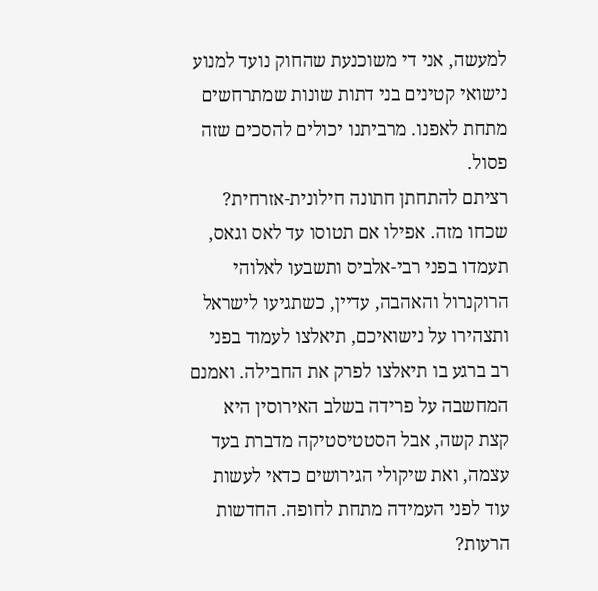למעשה, אני די משוכנעת שהחוק נועד למנוע נישואי קטינים בני דתות שונות שמתרחשים מתחת לאפנו. מרביתנו יכולים להסכים שזה פסול.
רציתם להתחתן חתונה חילונית-אזרחית? שכחו מזה. אפילו אם תטוסו עד לאס וגאס, תעמדו בפני רבי-אלביס ותשבעו לאלוהי הרוקנרול והאהבה, עדיין, כשתגיעו לישראל ותצהירו על נישואיכם, תיאלצו לעמוד בפני רב ברגע בו תיאלצו לפרק את החבילה. ואמנם המחשבה על פרידה בשלב האירוסין היא קצת קשה, אבל הסטטיסטיקה מדברת בעד עצמה, ואת שיקולי הגירושים כדאי לעשות עוד לפני העמידה מתחת לחופה. החדשות הרעות?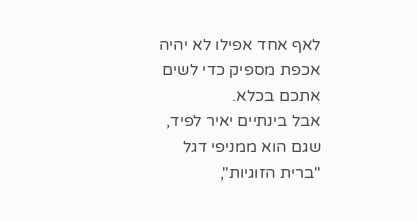לאף אחד אפילו לא יהיה אכפת מספיק כדי לשים אתכם בכלא.
אבל בינתיים יאיר לפיד, שגם הוא ממניפי דגל "ברית הזוגיות",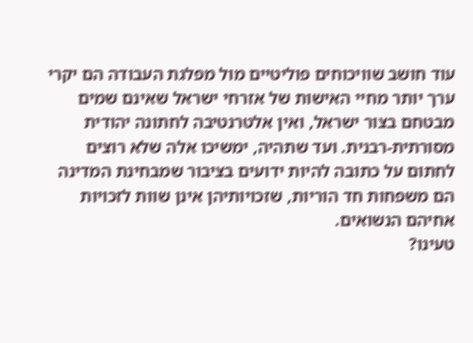עוד חושב שוויכוחים פוליטיים מול מפלגת העבודה הם יקרי ערך יותר מחיי האישות של אזרחי ישראל שאינם שמים מבטחם בצור ישראל, ואין אלטרנטיבה לחתונה יהודית מסורתית-רבנית. ועד שתהיה, ימשיכו אלה שלא רוצים לחתום על כתובה להיות ידועים בציבור שמבחינת המדינה הם משפחות חד הוריות, שזכויותיהן אינן שוות לזכויות אחיהם הנשואים.
טעינו?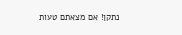נתקן! אם מצאתם טעות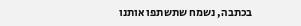בכתבה, נשמח שתשתפו אותנו